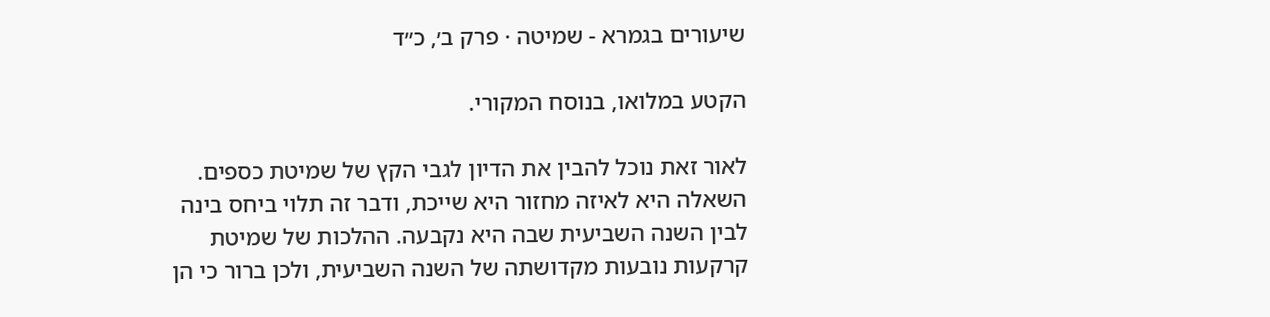שיעורים בגמרא - שמיטה · פרק ב׳, כ״ד

הקטע במלואו, בנוסח המקורי.

לאור זאת נוכל להבין את הדיון לגבי הקץ של שמיטת כספים. השאלה היא לאיזה מחזור היא שייכת, ודבר זה תלוי ביחס בינה לבין השנה השביעית שבה היא נקבעה. ההלכות של שמיטת קרקעות נובעות מקדושתה של השנה השביעית, ולכן ברור כי הן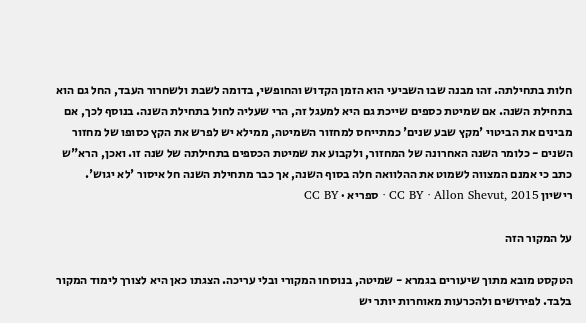חלות בתחילתה. זהו מבנה שבו השביעי הוא הזמן הקדוש והחופשי, בדומה לשבת ולשחרור העבד, החל גם הוא בתחילת השנה. אם שמיטת כספים שייכת גם היא למעגל זה, הרי שעליה לחול בתחילת השנה. בנוסף לכך, אם מבינים את הביטוי 'מקץ שבע שנים' כמתייחס למחזור השמיטה, ממילא יש לפרש את הקץ כסופו של מחזור השנים - כלומר השנה האחרונה של המחזור, ולקבוע את שמיטת הכספים בתחילתה של שנה זו. ואכן, הרא"ש כתב כי אמנם המצווה לשמוט את ההלוואה חלה בסוף השנה, אך כבר מתחילת השנה חל איסור 'לא יגוש'.
רישיון CC BY · Allon Shevut, 2015 · ספריא · CC BY

על המקור הזה

הטקסט מובא מתוך שיעורים בגמרא - שמיטה, בנוסחו המקורי ובלי עריכה. הצגתו כאן היא לצורך לימוד המקור בלבד. לפירושים ולהכרעות מאוחרות יותר יש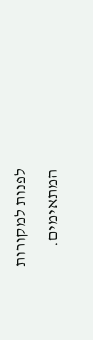לפנות למקורות המתאימים.